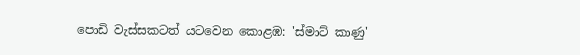පොඩි වැස්සකටත් යටවෙන කොළඹ: 'ස්මාට් කාණු'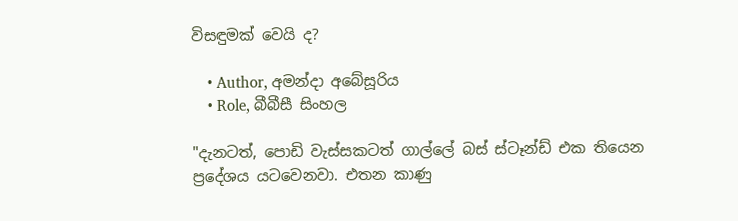විසඳුමක් වෙයි ද?

    • Author, අමන්දා අබේසූරිය
    • Role, බීබීසී සිංහල

"දැනටත්, පොඩි වැස්සකටත් ගාල්ලේ බස් ස්ටෑන්ඩ් එක තියෙන ප්‍රදේශය යටවෙනවා. එතන කාණු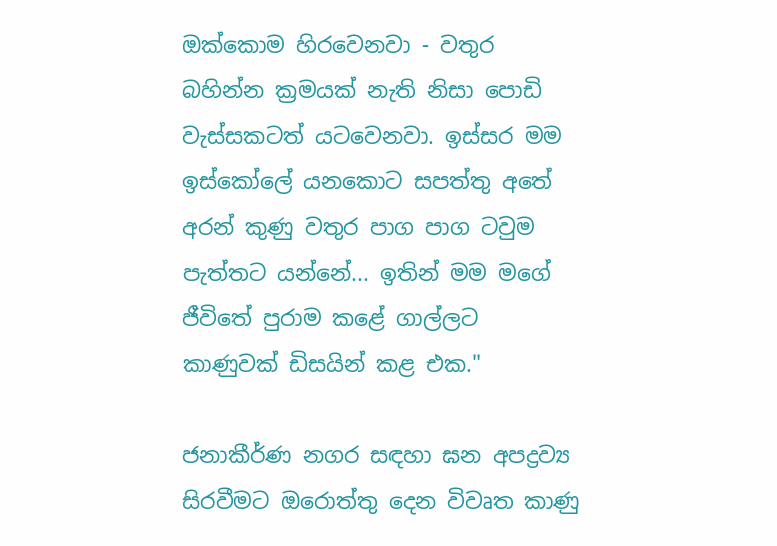ඔක්කොම හිරවෙනවා - වතුර බහින්න ක්‍රමයක් නැති නිසා පොඩි වැස්සකටත් යටවෙනවා. ඉස්සර මම ඉස්කෝලේ යනකොට සපත්තු අතේ අරන් කුණු වතුර පාග පාග ටවුම පැත්තට යන්නේ... ඉතින් මම මගේ ජීවිතේ පුරාම කළේ ගාල්ලට කාණුවක් ඩිසයින් කළ එක."

ජනාකීර්ණ නගර සඳහා ඝන අපද්‍රව්‍ය සිරවීමට ඔරොත්තු දෙන විවෘත කාණු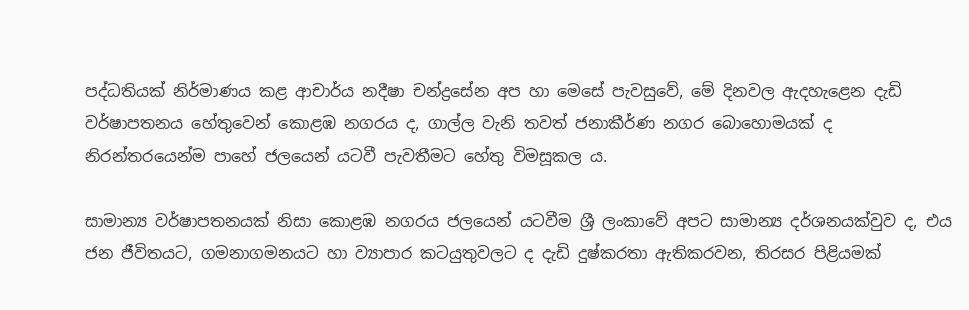පද්ධතියක් නිර්මාණය කළ ආචාර්ය නදීෂා චන්ද්‍රසේන අප හා මෙසේ පැවසුවේ, මේ දිනවල ඇදහැළෙන දැඩි වර්ෂාපතනය හේතුවෙන් කොළඹ නගරය ද, ගාල්ල වැනි තවත් ජනාකීර්ණ නගර බොහොමයක් ද නිරන්තරයෙන්ම පාහේ ජලයෙන් යටවී පැවතීමට හේතු විමසූකල ය.

සාමාන්‍ය වර්ෂාපතනයක් නිසා කොළඹ නගරය ජලයෙන් යටවීම ශ්‍රී ලංකාවේ අපට සාමාන්‍ය දර්ශනයක්වුව ද, එය ජන ජීවිතයට, ගමනාගමනයට හා ව්‍යාපාර කටයුතුවලට ද දැඩි දුෂ්කරතා ඇතිකරවන, තිරසර පිළියමක්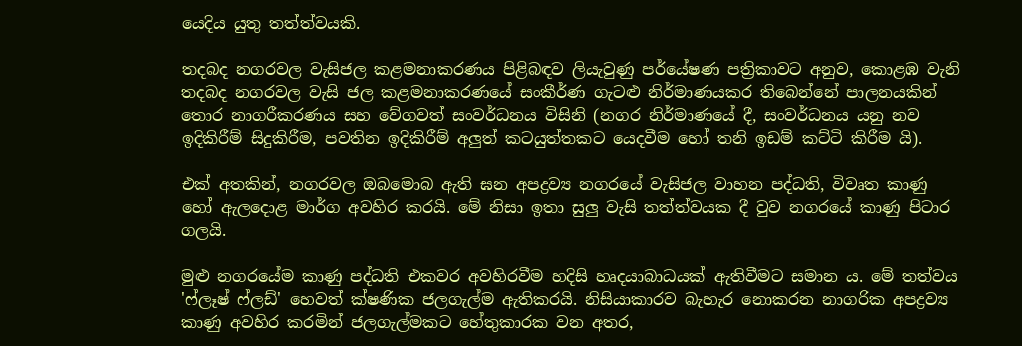යෙදිය යුතු තත්ත්වයකි.

තදබද නගරවල වැසිජල කළමනාකරණය පිළිබඳව ලියැවුණු පර්යේෂණ පත්‍රිකාවට අනුව, කොළඹ වැනි තදබද නගරවල වැසි ජල කළමනාකරණයේ සංකීර්ණ ගැටළු නිර්මාණයකර තිබෙන්නේ පාලනයකින් තොර නාගරීකරණය සහ වේගවත් සංවර්ධනය විසිනි (නගර නිර්මාණයේ දී, සංවර්ධනය යනු නව ඉදිකිරීම් සිදුකිරීම, පවතින ඉදිකිරීම් අලුත් කටයුත්තකට යෙදවීම හෝ තනි ඉඩම් කට්ටි කිරීම යි).

එක් අතකින්, නගරවල ඔබමොබ ඇති ඝන අපද්‍රව්‍ය නගරයේ වැසිජල වාහන පද්ධති, විවෘත කාණු හෝ ඇලදොළ මාර්ග අවහිර කරයි. මේ නිසා ඉතා සුලු වැසි තත්ත්වයක දී වුව නගරයේ කාණු පිටාර ගලයි.

මුළු නගරයේම කාණු පද්ධති එකවර අවහිරවීම හදිසි හෘදයාබාධයක් ඇතිවීමට සමාන ය. මේ තත්වය 'ෆ්ලෑෂ් ෆ්ලඩ්' හෙවත් ක්ෂණික ජලගැල්ම ඇතිකරයි. නිසියාකාරව බැහැර නොකරන නාගරික අපද්‍රව්‍ය කාණු අවහිර කරමින් ජලගැල්මකට හේතුකාරක වන අතර,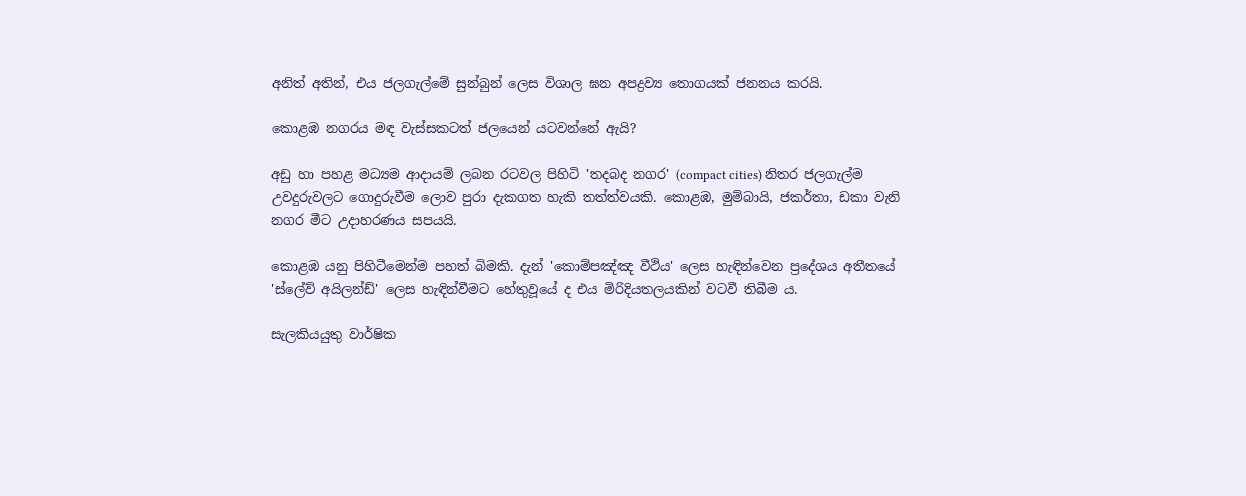අනිත් අතින්, එය ජලගැල්මේ සුන්බුන් ලෙස විශාල ඝන අපද්‍රව්‍ය තොගයක් ජනනය කරයි.

කොළඹ නගරය මඳ වැස්සකටත් ජලයෙන් යටවන්නේ ඇයි?

අඩු හා පහළ මධ්‍යම ආදායම් ලබන රටවල පිහිටි 'තදබද නගර' (compact cities) නිතර ජලගැල්ම උවදුරුවලට ගොදුරුවීම ලොව පුරා දැකගත හැකි තත්ත්වයකි. කොළඹ, මුම්බායි, ජකර්තා, ඩකා වැනි නගර මීට උදාහරණය සපයයි.

කොළඹ යනු පිහිටීමෙන්ම පහත් බිමකි. දැන් 'කොම්පඤ්ඤ වීථිය' ලෙස හැඳින්වෙන ප්‍රදේශය අතීතයේ 'ස්ලේව් අයිලන්ඩ්' ලෙස හැඳින්වීමට හේතුවූයේ ද එය මිරිදියතලයකින් වටවී තිබීම ය.

සැලකියයුතු වාර්ෂික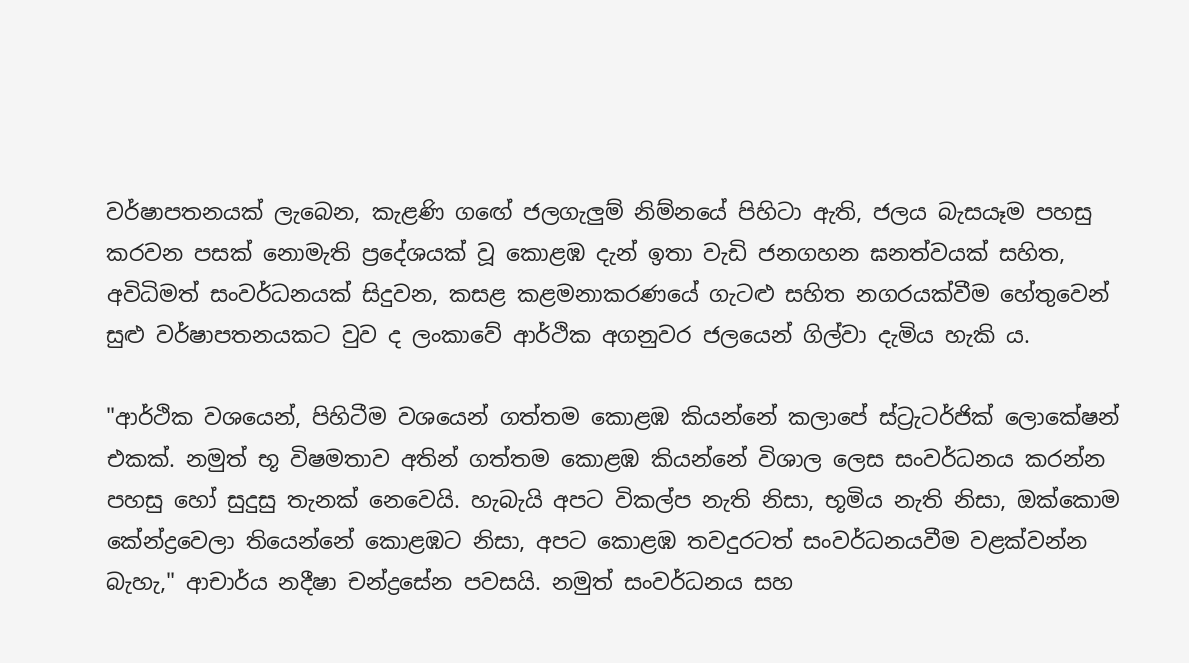වර්ෂාපතනයක් ලැබෙන, කැළණි ගඟේ ජලගැලුම් නිම්නයේ පිහිටා ඇති, ජලය බැසයෑම පහසු කරවන පසක් නොමැති ප්‍රදේශයක් වූ කොළඹ දැන් ඉතා වැඩි ජනගහන ඝනත්වයක් සහිත, අවිධිමත් සංවර්ධනයක් සිදුවන, කසළ කළමනාකරණයේ ගැටළු සහිත නගරයක්වීම හේතුවෙන් සුළු වර්ෂාපතනයකට වුව ද ලංකාවේ ආර්ථික අගනුවර ජලයෙන් ගිල්වා දැමිය හැකි ය.

"ආර්ථික වශයෙන්, පිහිටීම වශයෙන් ගත්තම කොළඹ කියන්නේ කලාපේ ස්ට්‍රැටර්ජික් ලොකේෂන් එකක්. නමුත් භූ විෂමතාව අතින් ගත්තම කොළඹ කියන්නේ විශාල ලෙස සංවර්ධනය කරන්න පහසු හෝ සුදුසු තැනක් නෙවෙයි. හැබැයි අපට විකල්ප නැති නිසා, භූමිය නැති නිසා, ඔක්කොම කේන්ද්‍රවෙලා තියෙන්නේ කොළඹට නිසා, අපට කොළඹ තවදුරටත් සංවර්ධනයවීම වළක්වන්න බැහැ," ආචාර්ය නදීෂා චන්ද්‍රසේන පවසයි. නමුත් සංවර්ධනය සහ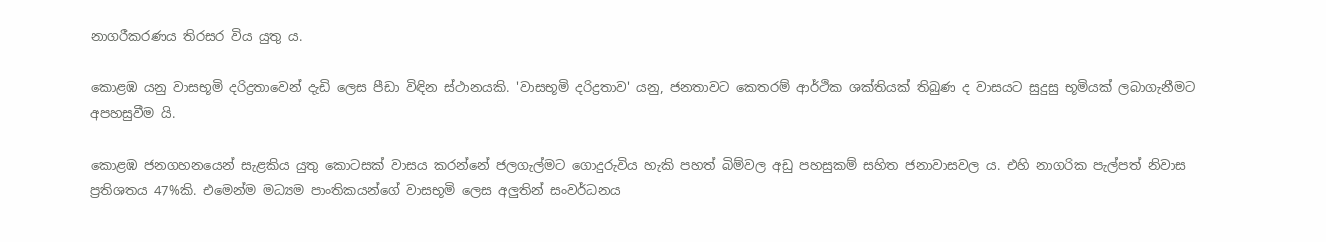නාගරීකරණය තිරසර විය යුතු ය.

කොළඹ යනු වාසභූමි දරිද්‍රතාවෙන් දැඩි ලෙස පීඩා විඳින ස්ථානයකි. 'වාසභූමි දරිද්‍රතාව' යනු, ජනතාවට කෙතරම් ආර්ථික ශක්තියක් තිබුණ ද වාසයට සුදුසු භූමියක් ලබාගැනීමට අපහසුවීම යි.

කොළඹ ජනගහනයෙන් සැළකිය යුතු කොටසක් වාසය කරන්නේ ජලගැල්මට ගොදුරුවිය හැකි පහත් බිම්වල අඩු පහසුකම් සහිත ජනාවාසවල ය. එහි නාගරික පැල්පත් නිවාස ප්‍රතිශතය 47%කි. එමෙන්ම මධ්‍යම පාංතිකයන්ගේ වාසභූමි ලෙස අලුතින් සංවර්ධනය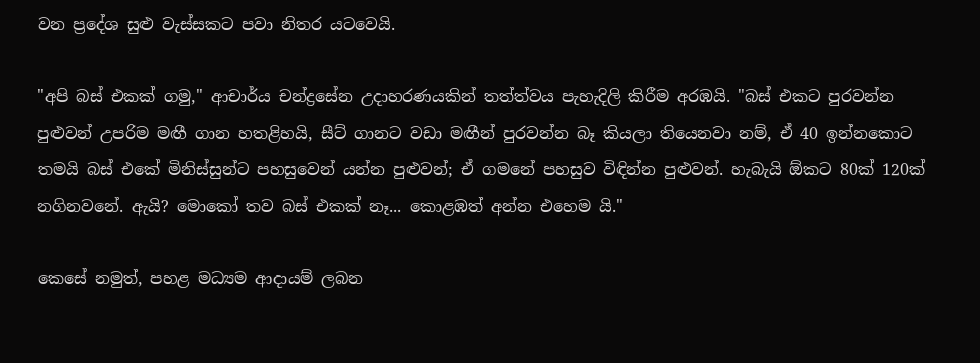වන ප්‍රදේශ සුළු වැස්සකට පවා නිතර යටවෙයි.

"අපි බස් එකක් ගමු," ආචාර්ය චන්ද්‍රසේන උදාහරණයකින් තත්ත්වය පැහැදිලි කිරීම අරඹයි. "බස් එකට පුරවන්න පුළුවන් උපරිම මඟී ගාන හතළිහයි, සීට් ගානට වඩා මඟීන් පුරවන්න බෑ කියලා තියෙනවා නම්, ඒ 40 ඉන්නකොට තමයි බස් එකේ මිනිස්සුන්ට පහසුවෙන් යන්න පුළුවන්; ඒ ගමනේ පහසුව විඳින්න පුළුවන්. හැබැයි ඕකට 80ක් 120ක් නගිනවනේ. ඇයි? මොකෝ තව බස් එකක් නෑ... කොළඹත් අන්න එහෙම යි."

කෙසේ නමුත්, පහළ මධ්‍යම ආදායම් ලබන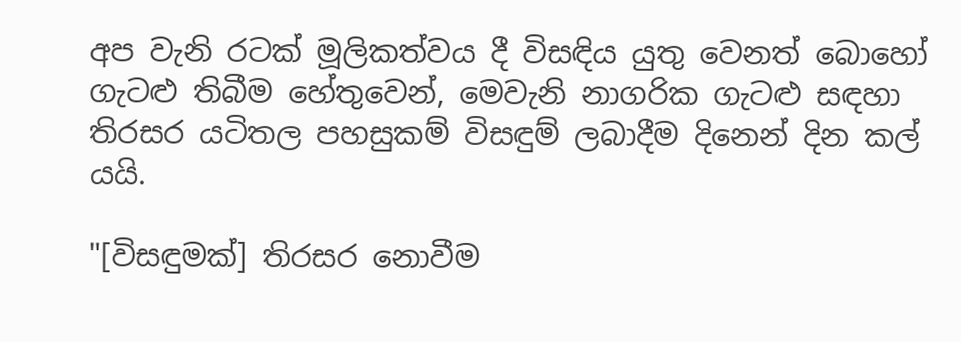අප වැනි රටක් මූලිකත්වය දී විසඳිය යුතු වෙනත් බොහෝ ගැටළු තිබීම හේතුවෙන්, මෙවැනි නාගරික ගැටළු සඳහා තිරසර යටිතල පහසුකම් විසඳුම් ලබාදීම දිනෙන් දින කල් යයි.

"[විසඳුමක්] තිරසර නොවීම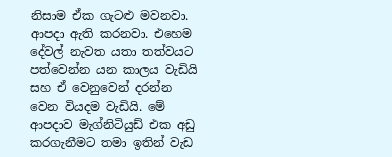නිසාම ඒක ගැටළු මවනවා. ආපදා ඇති කරනවා. එහෙම දේවල් නැවත යතා තත්වයට පත්වෙන්න යන කාලය වැඩියි සහ ඒ වෙනුවෙන් දරන්න වෙන වියදම වැඩියි. මේ ආපදාව මැග්නිටියුඩ් එක අඩු කරගැනීමට තමා ඉතින් වැඩ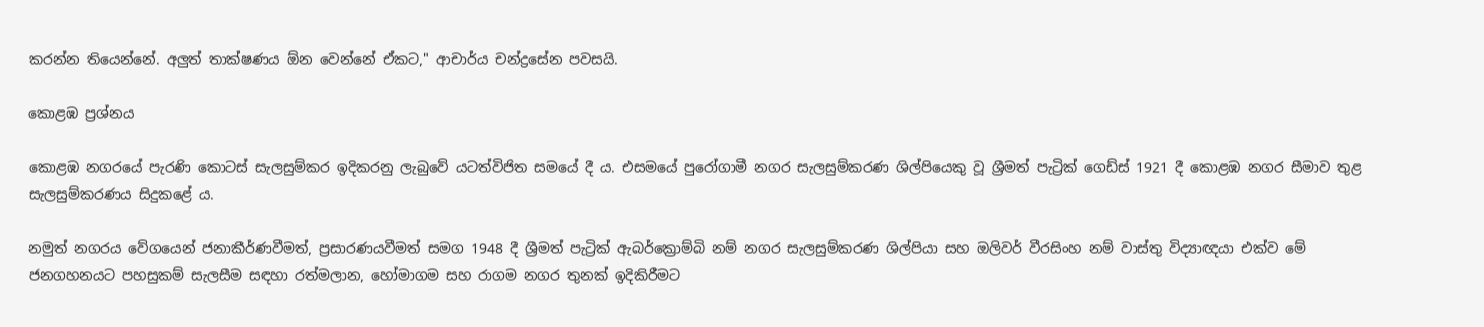කරන්න තියෙන්නේ. අලුත් තාක්ෂණය ඕන වෙන්නේ ඒකට," ආචාර්ය චන්ද්‍රසේන පවසයි.

කොළඹ ප්‍රශ්නය

කොළඹ නගරයේ පැරණි කොටස් සැලසුම්කර ඉදිකරනු ලැබුවේ යටත්විජිත සමයේ දී ය. එසමයේ පුරෝගාමී නගර සැලසුම්කරණ ශිල්පියෙකු වූ ශ්‍රීමත් පැට්‍රික් ගෙඩ්ස් 1921 දී කොළඹ නගර සීමාව තුළ සැලසුම්කරණය සිදුකළේ ය.

නමුත් නගරය වේගයෙන් ජනාකීර්ණවීමත්, ප්‍රසාරණයවීමත් සමග 1948 දී ශ්‍රීමත් පැට්‍රික් ඇබර්ක්‍රොම්බි නම් නගර සැලසුම්කරණ ශිල්පියා සහ ඔලිවර් වීරසිංහ නම් වාස්තු විද්‍යාඥයා එක්ව මේ ජනගහනයට පහසුකම් සැලසීම සඳහා රත්මලාන, හෝමාගම සහ රාගම නගර තුනක් ඉදිකිරීමට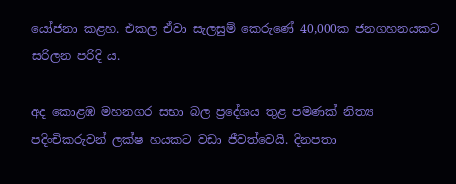යෝජනා කළහ. එකල ඒවා සැලසුම් කෙරුණේ 40,000ක ජනගහනයකට සරිලන පරිදි ය.

අද කොළඹ මහනගර සභා බල ප්‍රදේශය තුළ පමණක් නිත්‍ය පදිංචිකරුවන් ලක්ෂ හයකට වඩා ජීවත්වෙයි. දිනපතා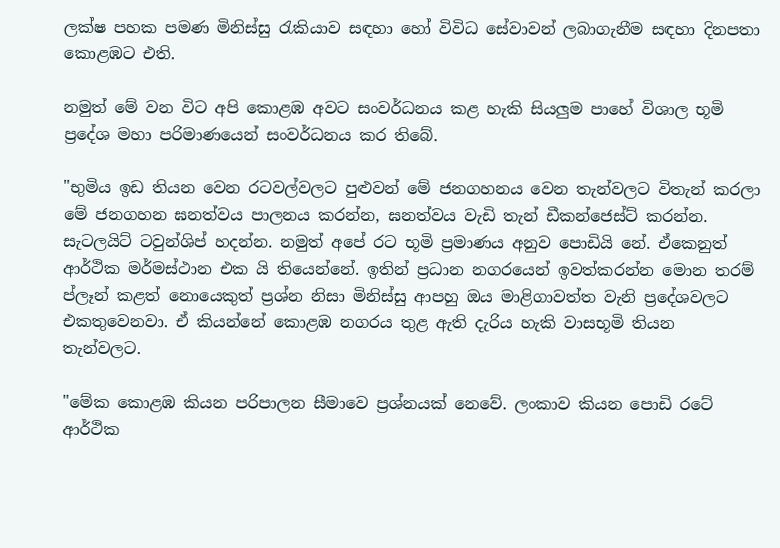ලක්ෂ පහක පමණ මිනිස්සු රැකියාව සඳහා හෝ විවිධ සේවාවන් ලබාගැනීම සඳහා දිනපතා කොළඹට එති.

නමුත් මේ වන විට අපි කොළඹ අවට සංවර්ධනය කළ හැකි සියලුම පාහේ විශාල භූමි ප්‍රදේශ මහා පරිමාණයෙන් සංවර්ධනය කර තිබේ.

"භුමිය ඉඩ තියන වෙන රටවල්වලට පුළුවන් මේ ජනගහනය වෙන තැන්වලට විතැන් කරලා මේ ජනගහන ඝනත්වය පාලනය කරන්න, ඝනත්වය වැඩි තැන් ඩීකන්ජෙස්ට් කරන්න. සැටලයිට් ටවුන්ශිප් හදන්න. නමුත් අපේ රට භූමි ප්‍රමාණය අනුව පොඩියි නේ. ඒකෙනුත් ආර්ථික මර්මස්ථාන එක යි තියෙන්නේ. ඉතින් ප්‍රධාන නගරයෙන් ඉවත්කරන්න මොන තරම් ප්ලෑන් කළත් නොයෙකුත් ප්‍රශ්න නිසා මිනිස්සු ආපහු ඔය මාළිගාවත්ත වැනි ප්‍රදේශවලට එකතුවෙනවා. ඒ කියන්නේ කොළඹ නගරය තුළ ඇති දැරිය හැකි වාසභූමි තියන තැන්වලට.

"මේක කොළඹ කියන පරිපාලන සීමාවෙ ප්‍රශ්නයක් නෙවේ. ලංකාව කියන පොඩි රටේ ආර්ථික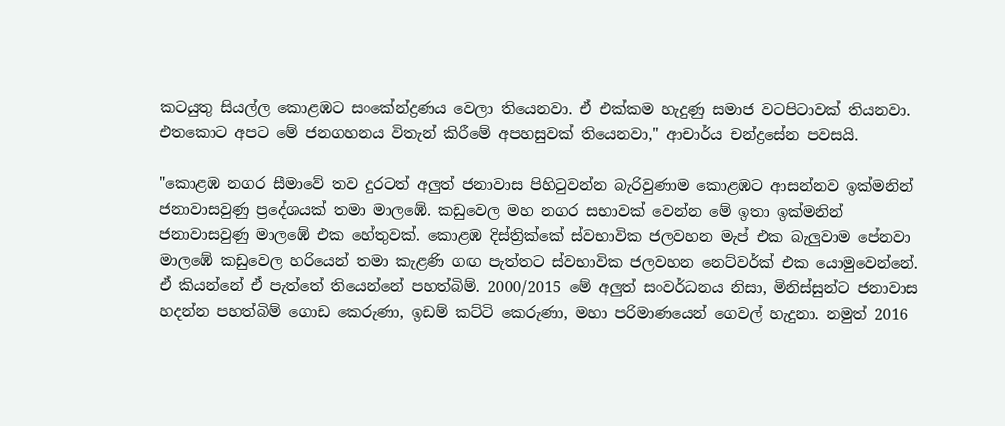කටයුතු සියල්ල කොළඹට සංකේන්ද්‍රණය වෙලා තියෙනවා. ඒ එක්කම හැදුණු සමාජ වටපිටාවක් තියනවා. එතකොට අපට මේ ජනගහනය විතැන් කිරීමේ අපහසුවක් තියෙනවා," ආචාර්ය චන්ද්‍රසේන පවසයි.

"කොළඹ නගර සීමාවේ තව දුරටත් අලුත් ජනාවාස පිහිටුවන්න බැරිවුණාම කොළඹට ආසන්නව ඉක්මනින් ජනාවාසවුණු ප්‍රදේශයක් තමා මාලඹේ. කඩුවෙල මහ නගර සභාවක් වෙන්න මේ ඉතා ඉක්මනින් ජනාවාසවුණු මාලඹේ එක හේතුවක්. කොළඹ දිස්ත්‍රික්කේ ස්වභාවික ජලවහන මැප් එක බැලුවාම පේනවා මාලඹේ කඩුවෙල හරියෙන් තමා කැළණි ගඟ පැත්තට ස්වභාවික ජලවහන නෙට්වර්ක් එක යොමුවෙන්නේ. ඒ කියන්නේ ඒ පැත්තේ තියෙන්නේ පහත්බිම්. 2000/2015 මේ අලුත් සංවර්ධනය නිසා, මිනිස්සුන්ට ජනාවාස හදන්න පහත්බිම් ගොඩ කෙරුණා, ඉඩම් කට්ටි කෙරුණා, මහා පරිමාණයෙන් ගෙවල් හැදුනා. නමුත් 2016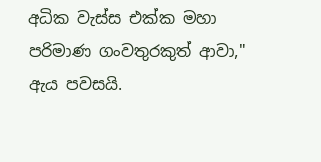අධික වැස්ස එක්ක මහා පරිමාණ ගංවතුරකුත් ආවා," ඇය පවසයි.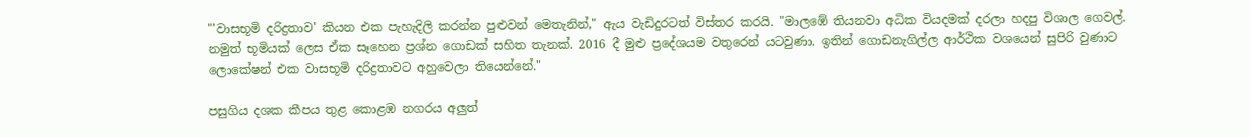"'වාසභූමි දරිද්‍රතාව' කියන එක පැහැදිලි කරන්න පුළුවන් මෙතැනින්," ඇය වැඩිදුරටත් විස්තර කරයි. "මාලඹේ තියනවා අධික වියදමක් දරලා හදපු විශාල ගෙවල්. නමුත් භූමියක් ලෙස ඒක සෑහෙන ප්‍රශ්න ගොඩක් සහිත තැනක්. 2016 දී මුළු ප්‍රදේශයම වතුරෙන් යටවුණා. ඉතින් ගොඩනැගිල්ල ආර්ථික වශයෙන් සුපිරි වුණාට ලොකේෂන් එක වාසභූමි දරිද්‍රතාවට අහුවෙලා තියෙන්නේ."

පසුගිය දශක කීපය තුළ කොළඹ නගරය අලුත්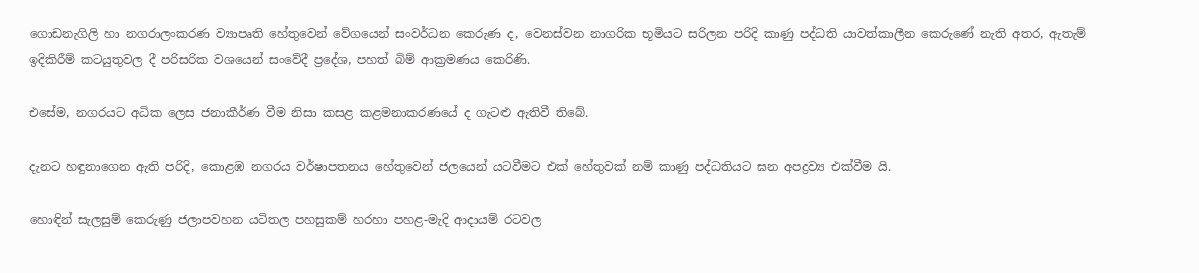ගොඩනැගිලි හා නගරාලංකරණ ව්‍යාපෘති හේතුවෙන් වේගයෙන් සංවර්ධන කෙරුණ ද, වෙනස්වන නාගරික භූමියට සරිලන පරිදි කාණු පද්ධති යාවත්කාලීන කෙරුණේ නැති අතර, ඇතැම් ඉදිකිරීම් කටයුතුවල දී පරිසරික වශයෙන් සංවේදී ප්‍රදේශ, පහත් බිම් ආක්‍රමණය කෙරිණි.

එසේම, නගරයට අධික ලෙස ජනාකීර්ණ වීම නිසා කසළ කළමනාකරණයේ ද ගැටළු ඇතිවී තිබේ.

දැනට හඳුනාගෙන ඇති පරිදි, කොළඹ නගරය වර්ෂාපතනය හේතුවෙන් ජලයෙන් යටවීමට එක් හේතුවක් නම් කාණු පද්ධතියට ඝන අපද්‍රව්‍ය එක්වීම යි.

හොඳින් සැලසුම් කෙරුණු ජලාපවහන යටිතල පහසුකම් හරහා පහළ-මැදි ආදායම් රටවල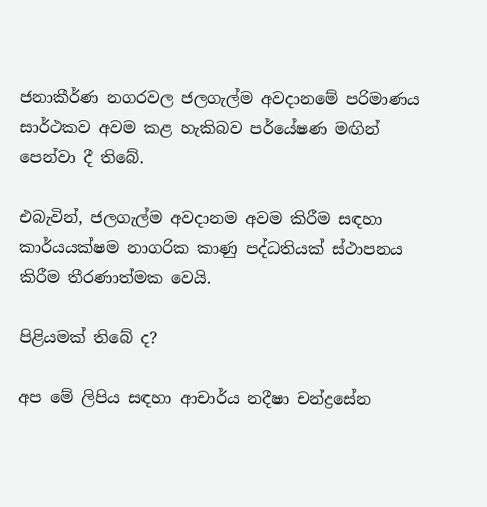ජනාකීර්ණ නගරවල ජලගැල්ම අවදානමේ පරිමාණය සාර්ථකව අවම කළ හැකිබව පර්යේෂණ මඟින් පෙන්වා දී තිබේ.

එබැවින්, ජලගැල්ම අවදානම අවම කිරීම සඳහා කාර්යයක්ෂම නාගරික කාණු පද්ධතියක් ස්ථාපනය කිරීම තීරණාත්මක වෙයි.

පිළියමක් තිබේ ද?

අප මේ ලිපිය සඳහා ආචාර්ය නදීෂා චන්ද්‍රසේන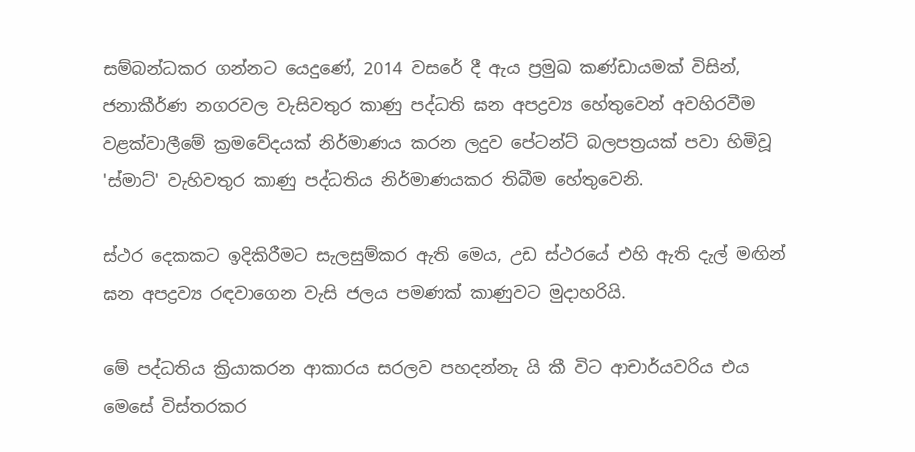සම්බන්ධකර ගන්නට යෙදුණේ, 2014 වසරේ දී ඇය ප්‍රමුඛ කණ්ඩායමක් විසින්, ජනාකීර්ණ නගරවල වැසිවතුර කාණු පද්ධති ඝන අපද්‍රව්‍ය හේතුවෙන් අවහිරවීම වළක්වාලීමේ ක්‍රමවේදයක් නිර්මාණය කරන ලදුව පේටන්ට් බලපත්‍රයක් පවා හිමිවූ 'ස්මාට්' වැහිවතුර කාණු පද්ධතිය නිර්මාණයකර තිබීම හේතුවෙනි.

ස්ථර දෙකකට ඉදිකිරීමට සැලසුම්කර ඇති මෙය, උඩ ස්ථරයේ එහි ඇති දැල් මඟින් ඝන අපද්‍රව්‍ය රඳවාගෙන වැසි ජලය පමණක් කාණුවට මුදාහරියි.

මේ පද්ධතිය ක්‍රියාකරන ආකාරය සරලව පහදන්නැ යි කී විට ආචාර්යවරිය එය මෙසේ විස්තරකර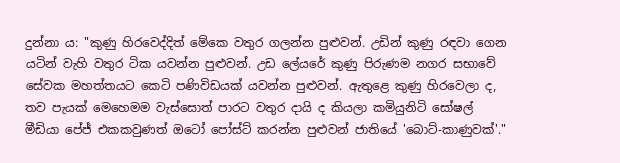දුන්නා ය: "කුණු හිරවෙද්දිත් මේකෙ වතුර ගලන්න පුළුවන්. උඩින් කුණු රඳවා ගෙන යටින් වැහි වතුර ටික යවන්න පුළුවන්. උඩ ලේයරේ කුණු පිරුණම නගර සභාවේ සේවක මහත්තයට කෙටි පණිවිඩයක් යවන්න පුළුවන්. ඇතුළෙ කුණු හිරවෙලා ද, තව පැයක් මෙහෙමම වැස්සොත් පාරට වතුර දායි ද කියලා කමියුනිටි සෝෂල් මීඩියා පේජ් එකකවුණත් ඔටෝ පෝස්ට් කරන්න පුළුවන් ජාතියේ 'බොට්-කාණුවක්'."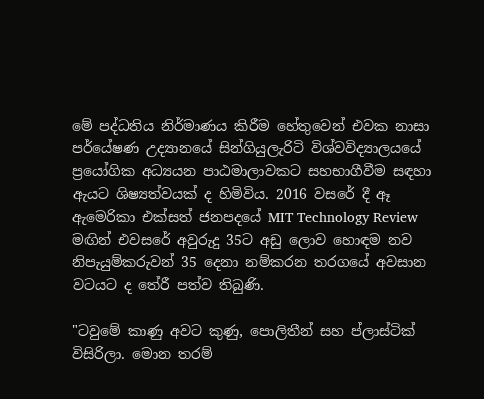මේ පද්ධතිය නිර්මාණය කිරීම හේතුවෙන් එවක නාසා පර්යේෂණ උද්‍යානයේ සින්ගියුලැරිටි විශ්වවිද්‍යාලයයේ ප්‍රයෝගික අධ්‍යයන පාඨමාලාවකට සහභාගීවීම සඳහා ඇයට ශිෂ්‍යත්වයක් ද හිමිවිය. 2016 වසරේ දී ඈ ඇමෙරිකා එක්සත් ජනපදයේ MIT Technology Review මඟින් එවසරේ අවුරුදු 35ට අඩු ලොව හොඳම නව නිපැයුම්කරුවන් 35 දෙනා නම්කරන තරගයේ අවසාන වටයට ද තේරී පත්ව තිබුණි.

"ටවුමේ කාණු අවට කුණු, පොලිතීන් සහ ප්ලාස්ටික් විසිරිලා. මොන තරම්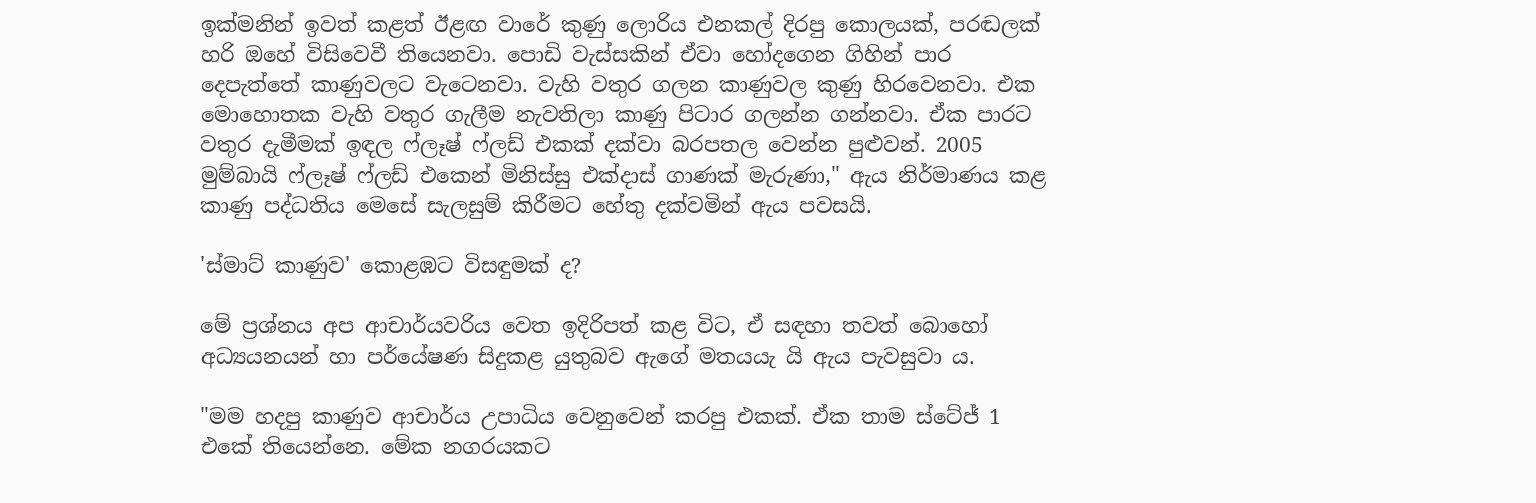ඉක්මනින් ඉවත් කළත් ඊළඟ වාරේ කුණු ලොරිය එනකල් දිරපු කොලයක්, පරඬලක් හරි ඔහේ විසිවෙවී තියෙනවා. පොඩි වැස්සකින් ඒවා හෝදගෙන ගිහින් පාර දෙපැත්තේ කාණුවලට වැටෙනවා. වැහි වතුර ගලන කාණුවල කුණු හිරවෙනවා. එක මොහොතක වැහි වතුර ගැලීම නැවතිලා කාණු පිටාර ගලන්න ගන්නවා. ඒක පාරට වතුර දැමීමක් ඉඳල ෆ්ලෑෂ් ෆ්ලඩ් එකක් දක්වා බරපතල වෙන්න පුළුවන්. 2005 මුම්බායි ෆ්ලෑෂ් ෆ්ලඩ් එකෙන් මිනිස්සු එක්දාස් ගාණක් මැරුණා," ඇය නිර්මාණය කළ කාණු පද්ධතිය මෙසේ සැලසුම් කිරීමට හේතු දක්වමින් ඇය පවසයි.

'ස්මාට් කාණුව' කොළඹට විසඳුමක් ද?

මේ ප්‍රශ්නය අප ආචාර්යවරිය වෙත ඉදිරිපත් කළ විට, ඒ සඳහා තවත් බොහෝ අධ්‍යයනයන් හා පර්යේෂණ සිදුකළ යුතුබව ඇගේ මතයයැ යි ඇය පැවසුවා ය.

"මම හදපු කාණුව ආචාර්ය උපාධිය වෙනුවෙන් කරපු එකක්. ඒක තාම ස්ටේජ් 1 එකේ තියෙන්නෙ. මේක නගරයකට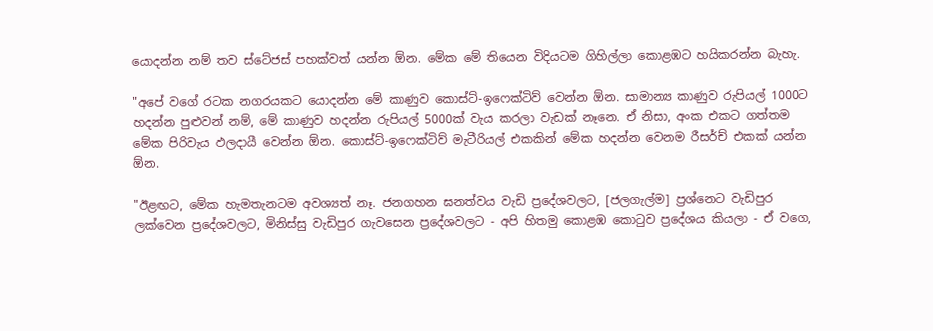යොදන්න නම් තව ස්ටේජස් පහක්වත් යන්න ඕන. මේක මේ තියෙන විදියටම ගිහිල්ලා කොළඹට හයිකරන්න බැහැ.

"අපේ වගේ රටක නගරයකට යොදන්න මේ කාණුව කොස්ට්-ඉෆෙක්ටිව් වෙන්න ඕන. සාමාන්‍ය කාණුව රුපියල් 1000ට හදන්න පුළුවන් නම්, මේ කාණුව හදන්න රුපියල් 5000ක් වැය කරලා වැඩක් නෑනෙ. ඒ නිසා, අංක එකට ගත්තම මේක පිරිවැය ඵලදායී වෙන්න ඕන. කොස්ට්-ඉෆෙක්ටිව් මැටීරියල් එකකින් මේක හදන්න වෙනම රීසර්ච් එකක් යන්න ඕන.

"ඊළඟට, මේක හැමතැනටම අවශ්‍යත් නෑ. ජනගහන ඝනත්වය වැඩි ප්‍රදේශවලට, [ජලගැල්ම] ප්‍රශ්නෙට වැඩිපුර ලක්වෙන ප්‍රදේශවලට, මිනිස්සු වැඩිපුර ගැවසෙන ප්‍රදේශවලට - අපි හිතමු කොළඹ කොටුව ප්‍රදේශය කියලා - ඒ වගෙ,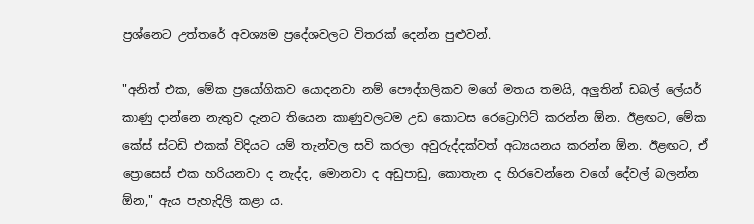ප්‍රශ්නෙට උත්තරේ අවශ්‍යම ප්‍රදේශවලට විතරක් දෙන්න පුළුවන්.

"අනිත් එක, මේක ප්‍රයෝගිකව යොදනවා නම් පෞද්ගලිකව මගේ මතය තමයි, අලුතින් ඩබල් ලේයර් කාණු දාන්නෙ නැතුව දැනට තියෙන කාණුවලටම උඩ කොටස රෙට්‍රොෆිට් කරන්න ඕන. ඊළඟට, මේක කේස් ස්ටඩි එකක් විදියට යම් තැන්වල සවි කරලා අවුරුද්දක්වත් අධ්‍යයනය කරන්න ඕන. ඊළඟට, ඒ ප්‍රොසෙස් එක හරියනවා ද නැද්ද, මොනවා ද අඩුපාඩු, කොතැන ද හිරවෙන්නෙ වගේ දේවල් බලන්න ඕන," ඇය පැහැදිලි කළා ය.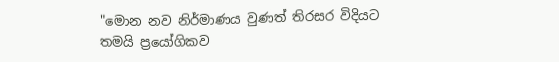"මොන නව නිර්මාණය වුණත් තිරසර විදියට තමයි ප්‍රයෝගිකව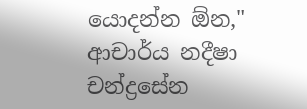යොදන්න ඕන," ආචාර්ය නදීෂා චන්ද්‍රසේන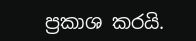ප්‍රකාශ කරයි.